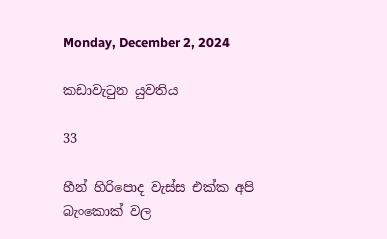Monday, December 2, 2024

කඩාවැටුන යුවතිය

33

හීන් හිරිපොද වැස්ස එක්ක අපි බැංකොක් වල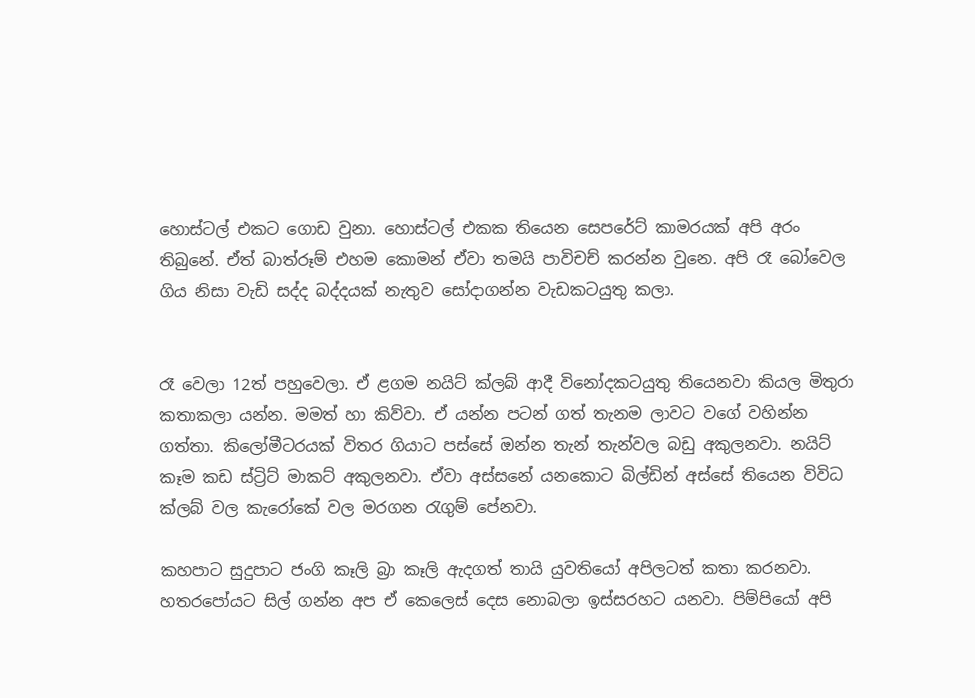හොස්ටල් එකට ගොඩ වුනා. හොස්ටල් එකක තියෙන සෙපරේට් කාමරයක් අපි අරං තිබුනේ. ඒත් බාත්රූම් එහම කොමන් ඒවා තමයි පාවිචච් කරන්න වුනෙ. අපි රෑ බෝවෙල ගිය නිසා වැඩි සද්ද බද්දයක් නැතුව සෝදාගන්න වැඩකටයුතු කලා.


රෑ වෙලා 12ත් පහුවෙලා. ඒ ළගම නයිට් ක්ලබ් ආදී විනෝදකටයුතු තියෙනවා කියල මිතුරා කතාකලා යන්න. මමත් හා කිව්වා. ඒ යන්න පටන් ගත් තැනම ලාවට වගේ වහින්න ගත්තා. කිලෝමීටරයක් විතර ගියාට පස්සේ ඔන්න තැන් තැන්වල බඩු අකුලනවා. නයිට් කෑම කඩ ස්ට්‍රිට් මාකට් අකුලනවා. ඒවා අස්සනේ යනකොට බිල්ඩින් අස්සේ තියෙන විවිධ ක්ලබ් වල කැරෝකේ වල මරගන රැගුම් පේනවා.

කහපාට සුදුපාට ජංගි කෑලි බ්‍රා කෑලි ඇදගත් තායි යුවතියෝ අපිලටත් කතා කරනවා. හතරපෝයට සිල් ගන්න අප ඒ කෙලෙස් දෙස නොබලා ඉස්සරහට යනවා. පිම්පියෝ අපි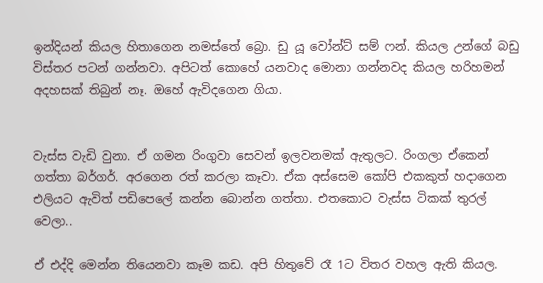ඉන්දියන් කියල හිතාගෙන නමස්තේ බ්‍රො. ඩු යූ වෝන්ට් සම් ෆන්. කියල උන්ගේ බඩු විස්තර පටන් ගන්නවා. අපිටත් කොහේ යනවාද මොනා ගන්නවද කියල හරිහමන් අදහසක් තිබුන් නෑ. ඔහේ ඇවිදගෙන ගියා.


වැස්ස වැඩි වුනා. ඒ ගමන රිංගුවා සෙවන් ඉලවනමක් ඇතුලට. රිංගලා ඒකෙන් ගත්තා බර්ගර්. අරගෙන රත් කරලා කෑවා. ඒක අස්සෙම කෝපි එකකුත් හදාගෙන එලියට ඇවිත් පඩිපෙලේ කන්න බොන්න ගත්තා. එතකොට වැස්ස ටිකක් තුරල් වෙලා..

ඒ එද්දි මෙන්න තියෙනවා කෑම කඩ. අපි හිතුවේ රෑ 1ට විතර වහල ඇති කියල.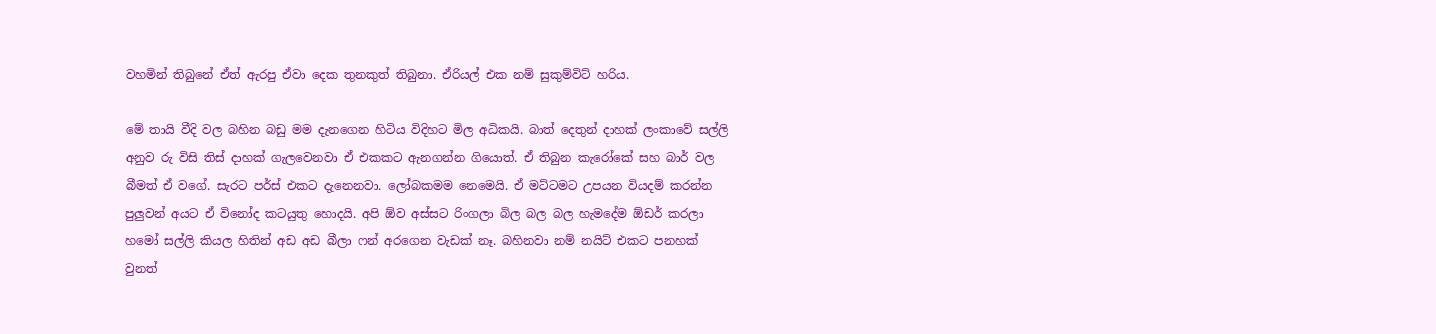වහමින් තිබුනේ ඒත් ඇරපු ඒවා දෙක තුනකුත් තිබුනා. ඒරියල් එක නම් සුකුම්විට් හරිය.

මේ තායි වීදි වල බහින බඩු මම දැනගෙන හිටිය විදිහට මිල අධිකයි. බාත් දෙතුන් දාහක් ලංකාවේ සල්ලි අනුව රු විසි තිස් දාහක් ගැලවෙනවා ඒ එකකට ඇනගන්න ගියොත්. ඒ තිබුන කැරෝකේ සහ බාර් වල බීමත් ඒ වගේ. සැරට පර්ස් එකට දැනෙනවා. ලෝබකමම නෙමෙයි. ඒ මට්ටමට උපයන වියදම් කරන්න පුලුවන් අයට ඒ විනෝද කටයුතු හොදයි. අපි ඕව අස්සට රිංගලා බිල බල බල හැමදේම ඕඩර් කරලා හමෝ සල්ලි කියල හිතින් අඩ අඩ බීලා ෆන් අරගෙන වැඩක් නෑ. බහිනවා නම් නයිට් එකට පනහක් වුනත්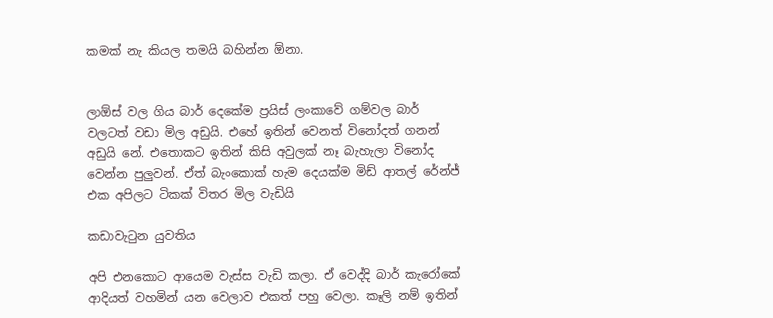කමක් නැ කියල තමයි බහින්න ඕනා.


ලාඕස් වල ගිය බාර් දෙකේම ප්‍රයිස් ලංකාවේ ගම්වල බාර් වලටත් වඩා මිල අඩුයි. එහේ ඉතින් වෙනත් විනෝදත් ගනන් අඩුයි නේ. එතොකට ඉතින් කිසි අවුලක් නෑ බැහැලා විනෝද වෙන්න පුලුවන්. ඒත් බැංකොක් හැම දෙයක්ම මිඩ් ආතල් රේන්ජ් එක අපිලට ටිකක් විතර මිල වැඩියි

කඩාවැටුන යුවතිය

අපි එනකොට ආයෙම වැස්ස වැඩි කලා. ඒ වෙද්දි බාර් කැරෝකේ ආදියත් වහමින් යන වෙලාව එකත් පහු වෙලා. කෑලි නම් ඉතින්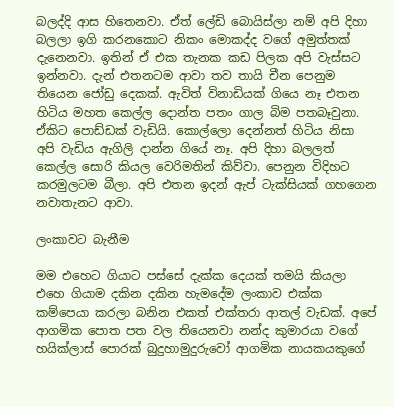බලද්දි ආස හිතෙනවා. ඒත් ලේඩි බොයිස්ලා නම් අපි දිහා බලලා ඉගි කරනකොට නිකං මොකද්ද වගේ අමුත්තක් දැනෙනවා. ඉතින් ඒ එක තැනක කඩ පිලක අපි වැස්සට ඉන්නවා. දැන් එතනටම ආවා තව තායි චීන පෙනුම තියෙන ජෝඩු දෙකක්. ඇවිත් විනාඩියක් ගියෙ නෑ එතන හිටිය මහත කෙල්ල දොන්ත පතං ගාල බිම පතබෑවුනා. ඒකිට පොඩ්ඩක් වැඩියි. කොල්ලො දෙන්නත් හිටිය නිසා අපි වැඩිය ඇගිලි දාන්න ගියේ නෑ. අපි දිහා බලලත් කෙල්ල සොරි කියල වෙරිමතින් කිව්වා. පෙනුන විදිහට කරමුලටම බීලා. අපි එතන ඉදන් ඇප් ටැක්සියක් ගහගෙන නවාතැනට ආවා.

ලංකාවට බැනීම

මම එහෙට ගියාට පස්සේ දැක්ක දෙයක් තමයි කියලා එහෙ ගියාම දකින දකින හැමදේම ලංකාව එක්ක කම්පෙයා කරලා බනින එකත් එක්තරා ආතල් වැඩක්. අපේ ආගමික පොත පත වල තියෙනවා නන්ද කුමාරයා වගේ හයික්ලාස් පොරක් බුදුහාමුදුරුවෝ ආගමික නායකයකුගේ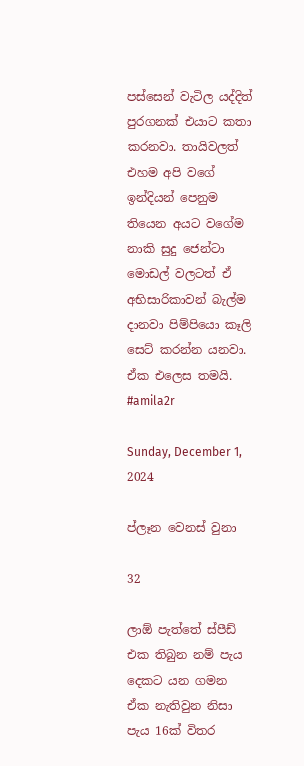පස්සෙන් වැටිල යද්දිත් පුරගනක් එයාට කතා කරනවා. තායිවලත් එහම අපි වගේ ඉන්දියන් පෙනුම තියෙන අයට වගේම නාකි සුදු ජෙන්ටා මොඩල් වලටත් ඒ අභිසාරිකාවන් බැල්ම දානවා පිම්පියො කෑලි සෙට් කරන්න යනවා. ඒක එලෙස තමයි. #amila2r

Sunday, December 1, 2024

ප්ලෑන වෙනස් වුනා

32

ලාඕ පැත්තේ ස්පීඩ් එක තිබුන නම් පැය දෙකට යන ගමන ඒක නැතිවුන නිසා පැය 16ක් විතර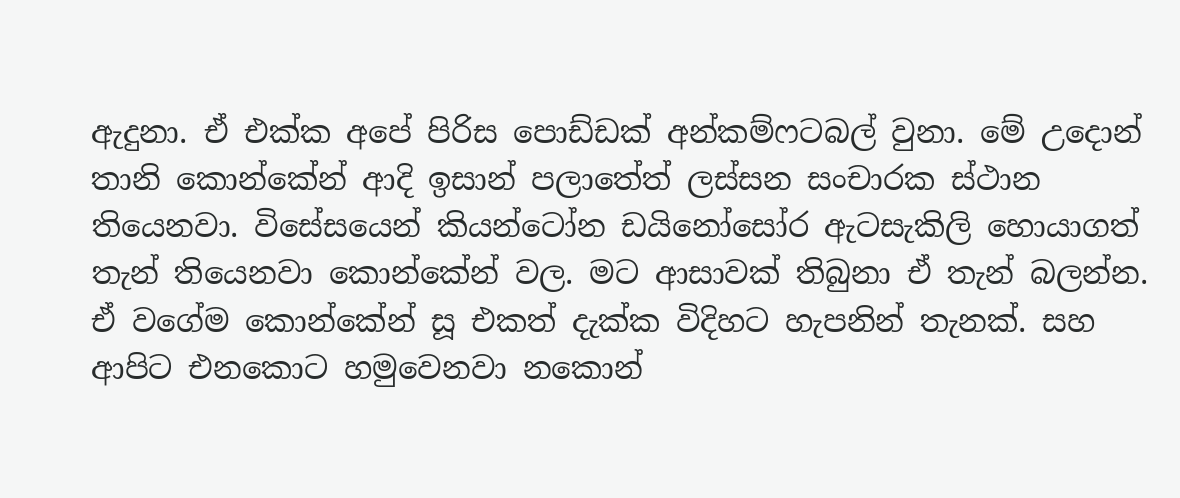ඇදුනා. ඒ එක්ක අපේ පිරිස පොඩ්ඩක් අන්කම්ෆටබල් වුනා. මේ උදොන් තානි කොන්කේන් ආදි ඉසාන් පලාතේත් ලස්සන සංචාරක ස්ථාන තියෙනවා. විසේසයෙන් කියන්ටෝන ඩයිනෝසෝර ඇටසැකිලි හොයාගත් තැන් තියෙනවා කොන්කේන් වල. මට ආසාවක් තිබුනා ඒ තැන් බලන්න. ඒ වගේම කොන්කේන් සූ එකත් දැක්ක විදිහට හැපනින් තැනක්. සහ ආපිට එනකොට හමුවෙනවා නකොන්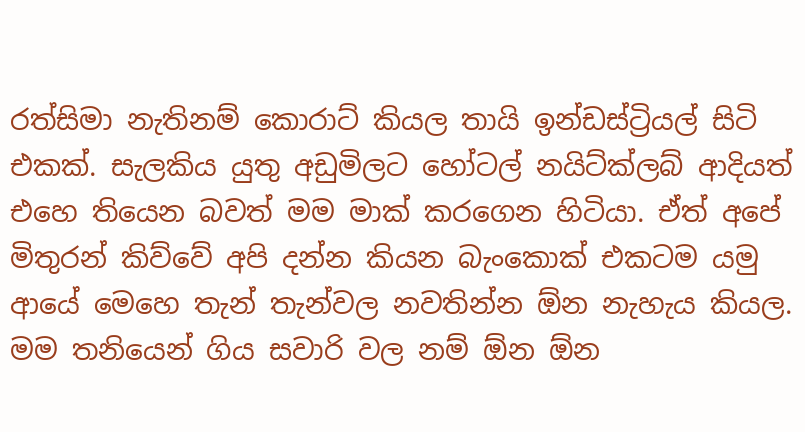රත්සිමා නැතිනම් කොරාට් කියල තායි ඉන්ඩස්ට්‍රියල් සිටි එකක්. සැලකිය යුතු අඩුමිලට හෝටල් නයිට්ක්ලබ් ආදියත් එහෙ තියෙන බවත් මම මාක් කරගෙන හිටියා. ඒත් අපේ මිතුරන් කිව්වේ අපි දන්න කියන බැංකොක් එකටම යමු ආයේ මෙහෙ තැන් තැන්වල නවතින්න ඕන නැහැය කියල. මම තනියෙන් ගිය සවාරි වල නම් ඕන ඕන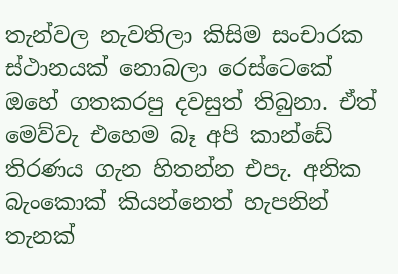තැන්වල නැවතිලා කිසිම සංචාරක ස්ථානයක් නොබලා රෙස්ටෙකේ ඔහේ ගතකරපු දවසුත් තිබුනා. ඒත් මෙව්වැ එහෙම බෑ අපි කාන්ඩේ තිරණය ගැන හිතන්න එපැ. අනික බැංකොක් කියන්නෙත් හැපනින් තැනක්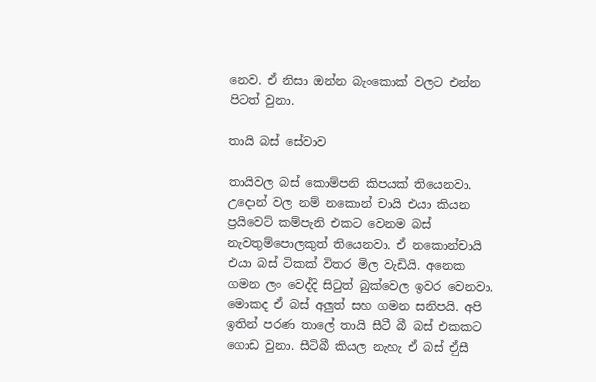නෙව. ඒ නිසා ඔන්න බැංකොක් වලට එන්න පිටත් වුනා.

තායි බස් සේවාව

තායිවල බස් කොම්පනි කිපයක් තියෙනවා. උදොන් වල නම් නකොන් චායි එයා කියන ප්‍රයිවෙට් කම්පැනි එකට වෙනම බස් නැවතුම්පොලකුත් තියෙනවා. ඒ නකොන්චායි එයා බස් ටිකක් විතර මිල වැඩියි. අනෙක ගමන ලං වෙද්දි සිටුත් බුක්වෙල ඉවර වෙනවා. මොකද ඒ බස් අලුත් සහ ගමන සනිපයි. අපි ඉතින් පරණ තාලේ තායි සීටී බී බස් එකකට ගොඩ වුනා. සීටිබී කියල නැහැ ඒ බස් ඒුසී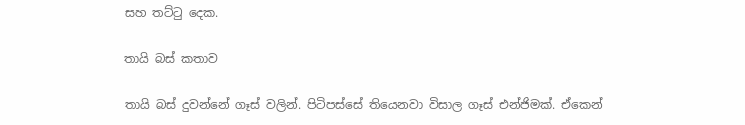සහ තට්ටු දෙක.

තායි බස් කතාව

තායි බස් දුවන්නේ ගෑස් වලින්. පිටිපස්සේ තියෙනවා විසාල ගෑස් එන්ජිමක්. ඒකෙන්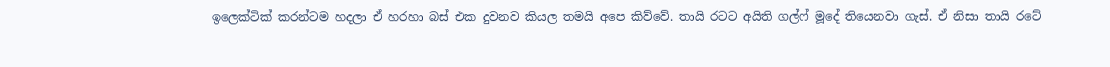ඉලෙක්ටික් කරන්ටම හදලා ඒ හරහා බස් එක දුවනව කියල තමයි අපෙ කිව්වේ. තායි රටට අයිති ගල්ෆ් මූදේ තියෙනවා ගැස්. ඒ නිසා තායි රටේ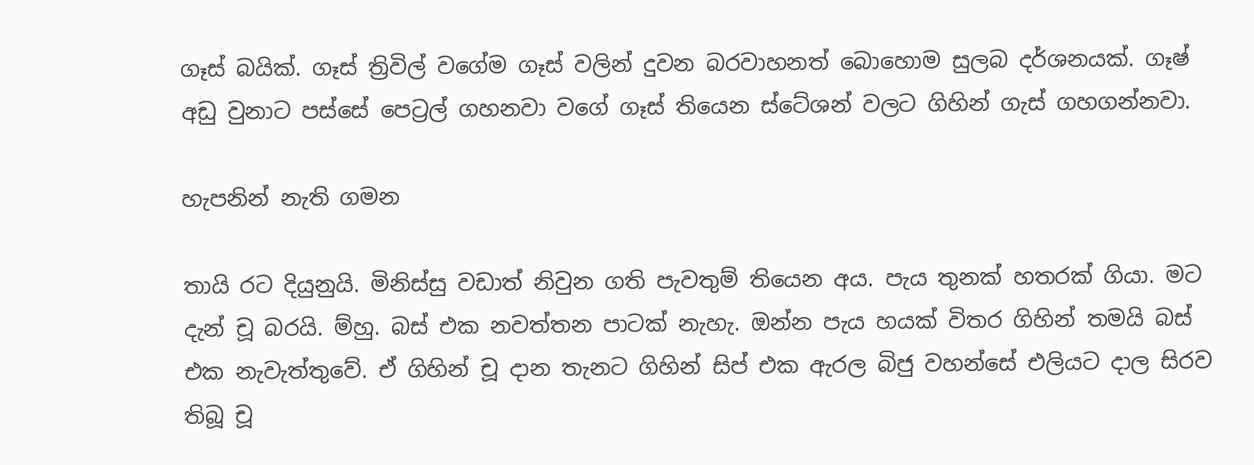ගෑස් බයික්. ගෑස් ත්‍රිවිල් වගේම ගෑස් වලින් දුවන බරවාහනත් බොහොම සුලබ දර්ශනයක්. ගෑෂ් අඩු වුනාට පස්සේ පෙට්‍රල් ගහනවා වගේ ගෑස් තියෙන ස්ටේශන් වලට ගිහින් ගැස් ගහගන්නවා.

හැපනින් නැති ගමන

තායි රට දියුනුයි. මිනිස්සු වඩාත් නිවුන ගති පැවතුම් තියෙන අය. පැය තුනක් හතරක් ගියා. මට දැන් චූ බරයි. ම්හු. බස් එක නවත්තන පාටක් නැහැ. ඔන්න පැය හයක් විතර ගිහින් තමයි බස් එක නැවැත්තුවේ. ඒ ගිහින් චූ දාන තැනට ගිහින් සිප් එක ඇරල බිජු වහන්සේ එලියට දාල සිරව තිබූ චූ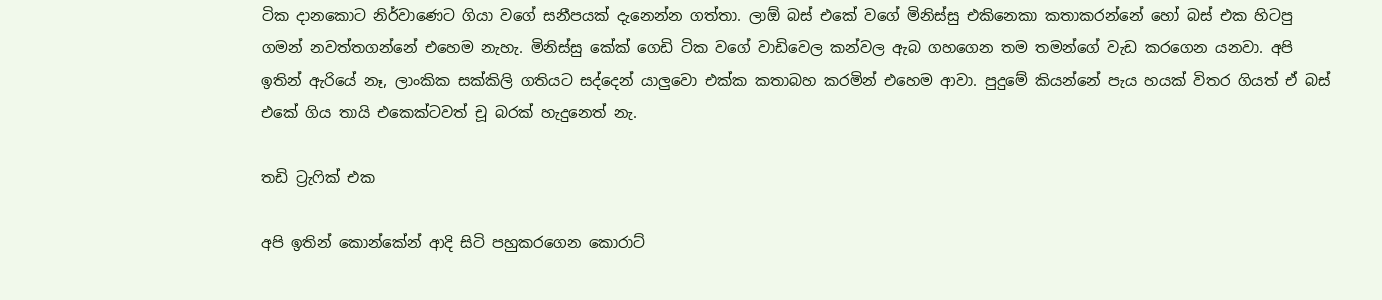ටික දානකොට නිර්වාණෙට ගියා වගේ සනීපයක් දැනෙන්න ගත්තා. ලාඕ බස් එකේ වගේ මිනිස්සු එකිනෙකා කතාකරන්නේ හෝ බස් එක හිටපු ගමන් නවත්තගන්නේ එහෙම නැහැ. මිනිස්සු කේක් ගෙඩි ටික වගේ වාඩිවෙල කන්වල ඇබ ගහගෙන තම තමන්ගේ වැඩ කරගෙන යනවා. අපි ඉතින් ඇරියේ නෑ, ලාංකික සක්කිලි ගතියට සද්දෙන් යාලුවො එක්ක කතාබහ කරමින් එහෙම ආවා. පුදුමේ කියන්නේ පැය හයක් විතර ගියත් ඒ බස් එකේ ගිය තායි එකෙක්ටවත් චූ බරක් හැදුනෙත් නැ.

තඩි ට්‍රැෆික් එක

අපි ඉතින් කොන්කේන් ආදි සිටි පහුකරගෙන කොරාට්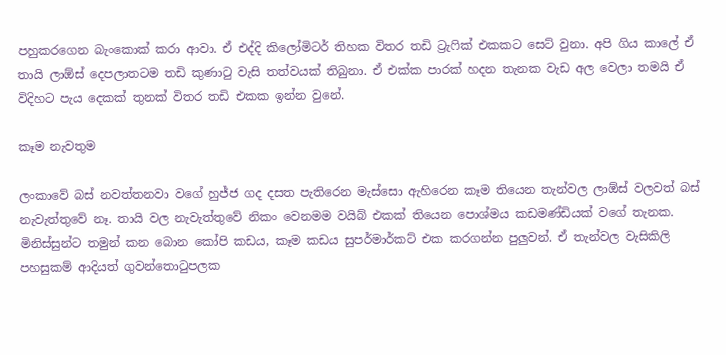පහුකරගෙන බැංකොක් කරා ආවා. ඒ එද්දි කිලෝමිටර් තිහක විතර තඩි ට්‍රැෆික් එකකට සෙට් වුනා. අපි ගිය කාලේ ඒ තායි ලාඕස් දෙපලාතටම තඩි කුණාටු වැසි තත්වයක් තිබුනා. ඒ එක්ක පාරක් හදන තැනක වැඩ අල වෙලා තමයි ඒ විදිහට පැය දෙකක් තුනක් විතර තඩි එකක ඉන්න වුනේ.

කෑම නැවතුම

ලංකාවේ බස් නවත්තනවා වගේ හුජ්ජ ගද දසත පැතිරෙන මැස්සො ඇහිරෙන කෑම තියෙන තැන්වල ලාඕස් වලවත් බස් නැවැත්තුවේ නෑ. තායි වල නැවැත්තුවේ නිකං වෙනමම වයිබ් එකක් තියෙන පොශ්මය කඩමණ්ඩියක් වගේ තැනක. මිනිස්සුන්ට තමුන් කන බොන කෝපි කඩය, කෑම කඩය සුපර්මාර්කට් එක කරගන්න පුලුවන්. ඒ තැන්වල වැසිකිලි පහසුකම් ආදියත් ගුවන්තොටුපලක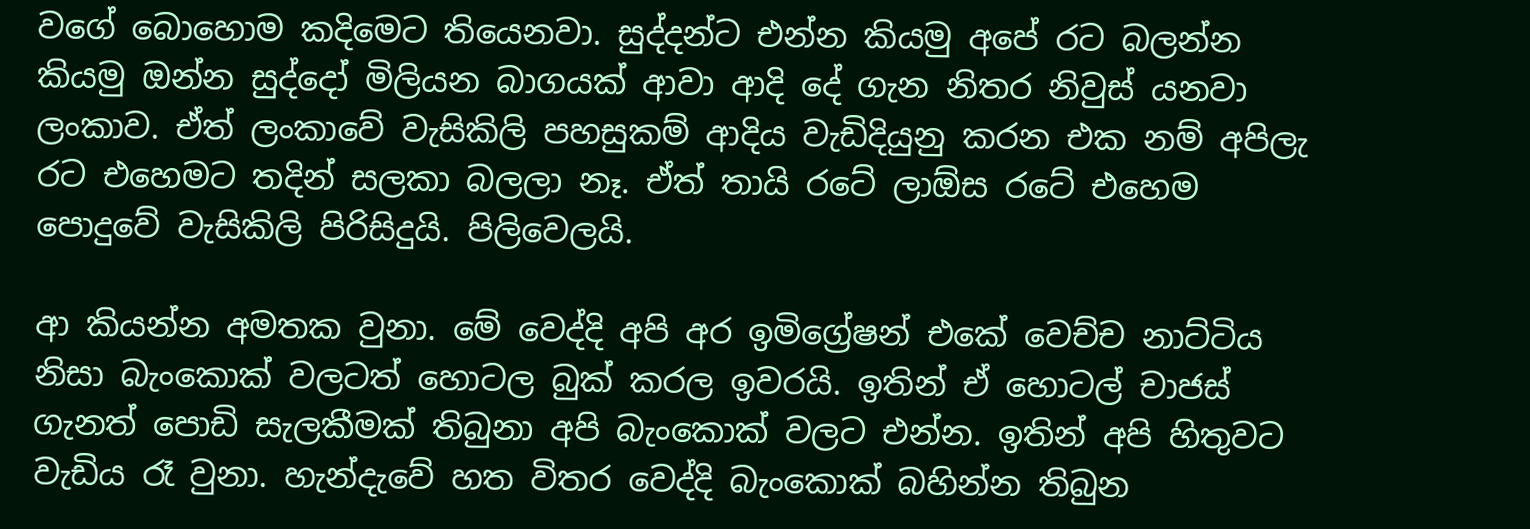වගේ බොහොම කදිමෙට තියෙනවා. සුද්දන්ට එන්න කියමු අපේ රට බලන්න කියමු ඔන්න සුද්දෝ මිලියන බාගයක් ආවා ආදි දේ ගැන නිතර නිවුස් යනවා ලංකාව. ඒත් ලංකාවේ වැසිකිලි පහසුකම් ආදිය වැඩිදියුනු කරන එක නම් අපිලැ රට එහෙමට තදින් සලකා බලලා නෑ. ඒත් තායි රටේ ලාඕස රටේ එහෙම පොදුවේ වැසිකිලි පිරිසිදුයි. පිලිවෙලයි.

ආ කියන්න අමතක වුනා. මේ වෙද්දි අපි අර ඉමිග්‍රේෂන් එකේ වෙච්ච නාට්ටිය නිසා බැංකොක් වලටත් හොටල බුක් කරල ඉවරයි. ඉතින් ඒ හොටල් චාජස් ගැනත් පොඩි සැලකීමක් තිබුනා අපි බැංකොක් වලට එන්න. ඉතින් අපි හිතුවට වැඩිය රෑ වුනා. හැන්දැවේ හත විතර වෙද්දි බැංකොක් බහින්න තිබුන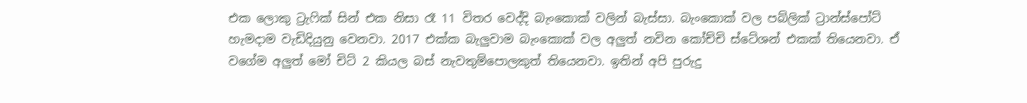එක ලොකු ට්‍රැෆික් සින් එක නිසා රෑ 11 විතර වෙද්දි බැංකොක් වලින් බැස්සා. බැංකොක් වල පබ්ලික් ට්‍රාන්ස්පෝට් හැමදාම වැඩිදියුනු වෙනවා. 2017 එක්ක බැලුවාම බැංකොක් වල අලුත් නවින කෝච්චි ස්ටේශන් එකක් තියෙනවා. ඒ වගේම අලුත් මෝ චිට් 2 කියල බස් නැවතුම්පොලකුත් තියෙනවා. ඉතින් අපි පුරුදු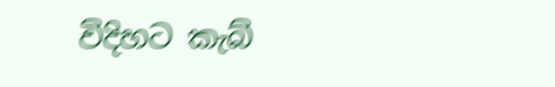විදිහට කැබ්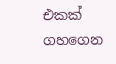එකක් ගහගෙන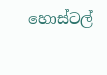හොස්ටල්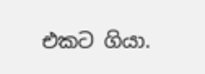එකට ගියා.